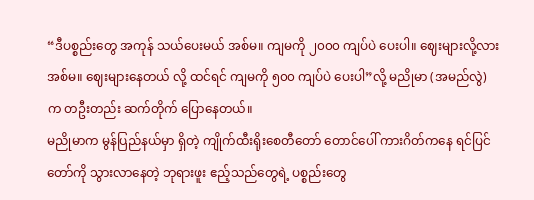“ဒီပစ္စည်းတွေ အကုန် သယ်ပေးမယ် အစ်မ။ ကျမကို ၂၀၀၀ ကျပ်ပဲ ပေးပါ။ ဈေးများလို့လား အစ်မ။ ဈေးများနေတယ် လို့ ထင်ရင် ကျမကို ၅၀၀ ကျပ်ပဲ ပေးပါ”လို့ မညိုမာ (အမည်လွဲ) က တဦးတည်း ဆက်တိုက် ပြောနေတယ်။
မညိုမာက မွန်ပြည်နယ်မှာ ရှိတဲ့ ကျိုက်ထီးရိုးစေတီတော် တောင်ပေါ် ကားဂိတ်ကနေ ရင်ပြင်တော်ကို သွားလာနေတဲ့ ဘုရားဖူး ဧည့်သည်တွေရဲ့ ပစ္စည်းတွေ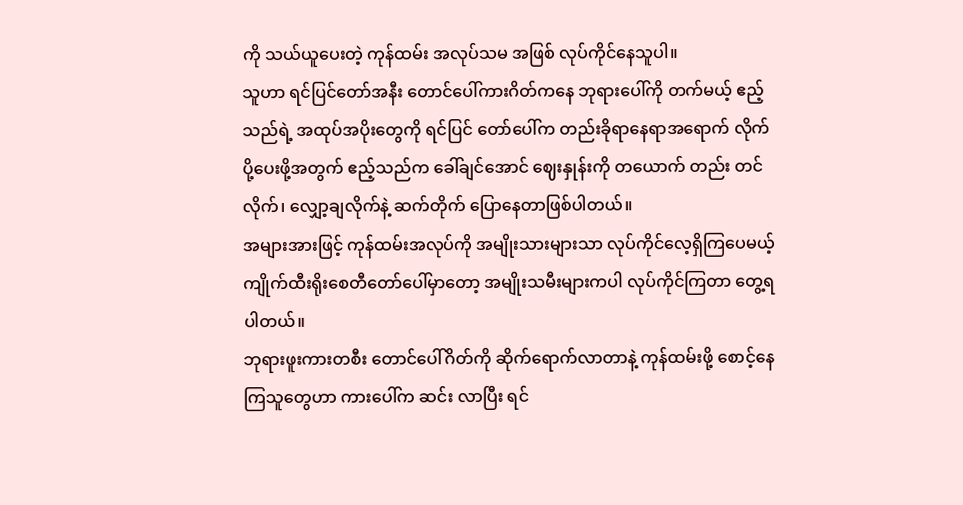ကို သယ်ယူပေးတဲ့ ကုန်ထမ်း အလုပ်သမ အဖြစ် လုပ်ကိုင်နေသူပါ။
သူဟာ ရင်ပြင်တော်အနီး တောင်ပေါ်ကားဂိတ်ကနေ ဘုရားပေါ်ကို တက်မယ့် ဧည့်သည်ရဲ့ အထုပ်အပိုးတွေကို ရင်ပြင် တော်ပေါ်က တည်းခိုရာနေရာအရောက် လိုက်ပို့ပေးဖို့အတွက် ဧည့်သည်က ခေါ်ချင်အောင် ဈေးနှုန်းကို တယောက် တည်း တင်လိုက်၊ လျှော့ချလိုက်နဲ့ ဆက်တိုက် ပြောနေတာဖြစ်ပါတယ်။
အများအားဖြင့် ကုန်ထမ်းအလုပ်ကို အမျိုးသားများသာ လုပ်ကိုင်လေ့ရှိကြပေမယ့် ကျိုက်ထီးရိုးစေတီတော်ပေါ်မှာတော့ အမျိုးသမီးများကပါ လုပ်ကိုင်ကြတာ တွေ့ရပါတယ်။
ဘုရားဖူးကားတစီး တောင်ပေါ်ဂိတ်ကို ဆိုက်ရောက်လာတာနဲ့ ကုန်ထမ်းဖို့ စောင့်နေကြသူတွေဟာ ကားပေါ်က ဆင်း လာပြီး ရင်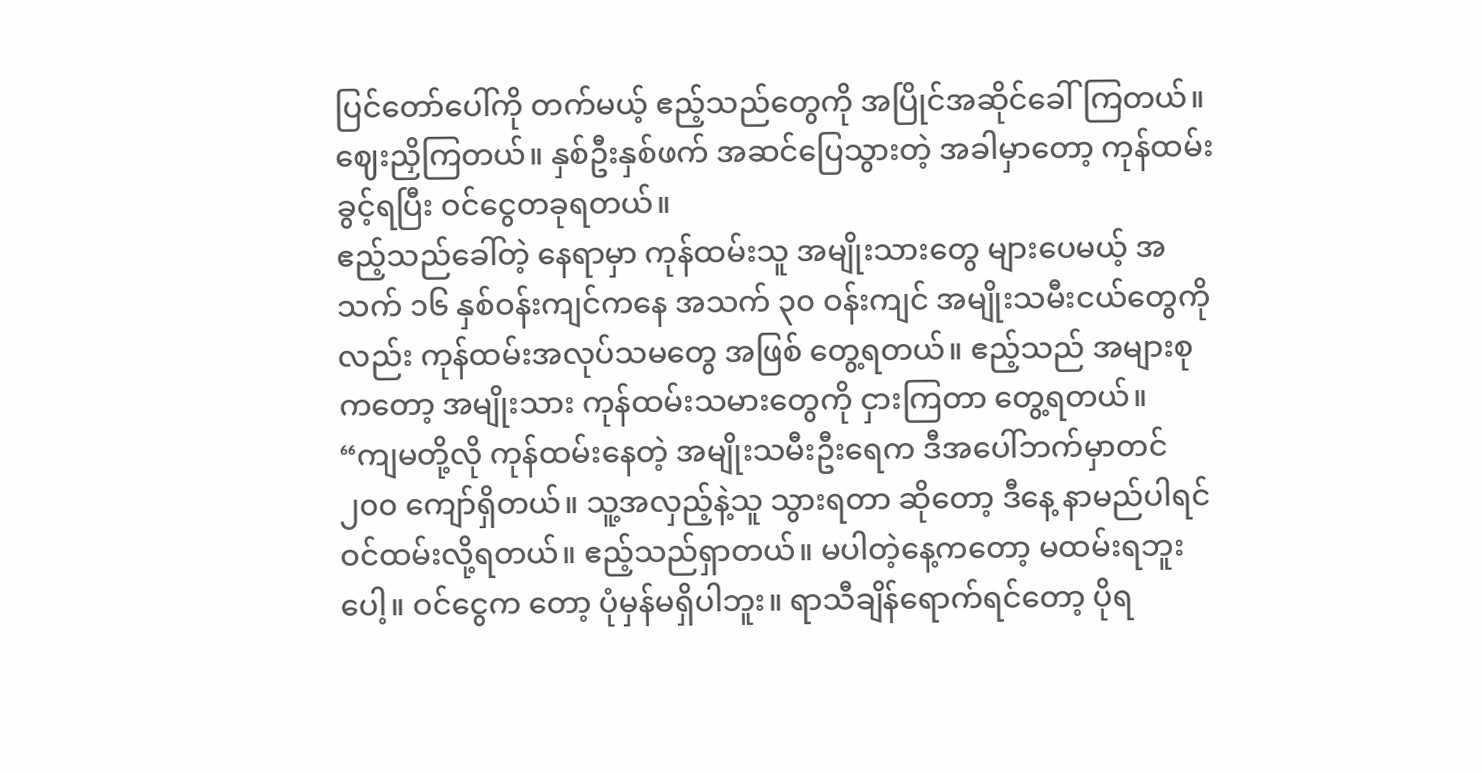ပြင်တော်ပေါ်ကို တက်မယ့် ဧည့်သည်တွေကို အပြိုင်အဆိုင်ခေါ်ကြတယ်။ ဈေးညှိကြတယ်။ နှစ်ဦးနှစ်ဖက် အဆင်ပြေသွားတဲ့ အခါမှာတော့ ကုန်ထမ်းခွင့်ရပြီး ဝင်ငွေတခုရတယ်။
ဧည့်သည်ခေါ်တဲ့ နေရာမှာ ကုန်ထမ်းသူ အမျိုးသားတွေ များပေမယ့် အသက် ၁၆ နှစ်ဝန်းကျင်ကနေ အသက် ၃၀ ဝန်းကျင် အမျိုးသမီးငယ်တွေကိုလည်း ကုန်ထမ်းအလုပ်သမတွေ အဖြစ် တွေ့ရတယ်။ ဧည့်သည် အများစုကတော့ အမျိုးသား ကုန်ထမ်းသမားတွေကို ငှားကြတာ တွေ့ရတယ်။
“ကျမတို့လို ကုန်ထမ်းနေတဲ့ အမျိုးသမီးဦးရေက ဒီအပေါ်ဘက်မှာတင် ၂၀၀ ကျော်ရှိတယ်။ သူ့အလှည့်နဲ့သူ သွားရတာ ဆိုတော့ ဒီနေ့ နာမည်ပါရင် ဝင်ထမ်းလို့ရတယ်။ ဧည့်သည်ရှာတယ်။ မပါတဲ့နေ့ကတော့ မထမ်းရဘူးပေါ့။ ဝင်ငွေက တော့ ပုံမှန်မရှိပါဘူး။ ရာသီချိန်ရောက်ရင်တော့ ပိုရ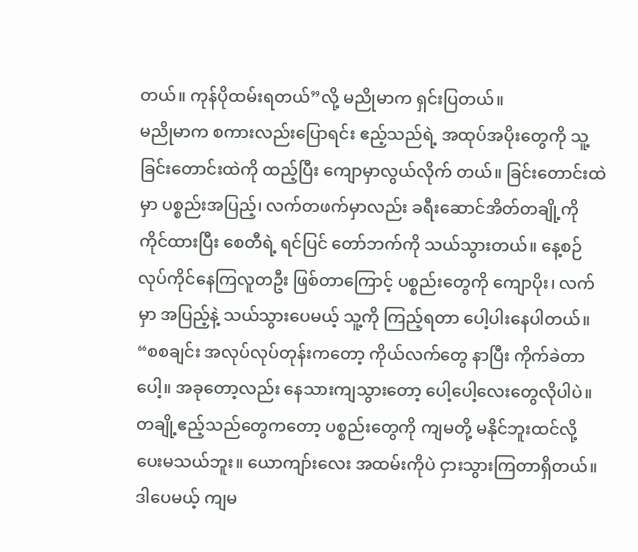တယ်။ ကုန်ပိုထမ်းရတယ်”လို့ မညိုမာက ရှင်းပြတယ်။
မညိုမာက စကားလည်းပြောရင်း ဧည့်သည်ရဲ့ အထုပ်အပိုးတွေကို သူ့ခြင်းတောင်းထဲကို ထည့်ပြီး ကျောမှာလွယ်လိုက် တယ်။ ခြင်းတောင်းထဲမှာ ပစ္စည်းအပြည့်၊ လက်တဖက်မှာလည်း ခရီးဆောင်အိတ်တချို့ကို ကိုင်ထားပြီး စေတီရဲ့ ရင်ပြင် တော်ဘက်ကို သယ်သွားတယ်။ နေ့စဉ် လုပ်ကိုင်နေကြလူတဦး ဖြစ်တာကြောင့် ပစ္စည်းတွေကို ကျောပိုး၊ လက်မှာ အပြည့်နဲ့ သယ်သွားပေမယ့် သူ့ကို ကြည့်ရတာ ပေါ့ပါးနေပါတယ်။
“စစချင်း အလုပ်လုပ်တုန်းကတော့ ကိုယ်လက်တွေ နာပြီး ကိုက်ခဲတာပေါ့။ အခုတော့လည်း နေသားကျသွားတော့ ပေါ့ပေါ့လေးတွေလိုပါပဲ။ တချို့ဧည့်သည်တွေကတော့ ပစ္စည်းတွေကို ကျမတို့ မနိုင်ဘူးထင်လို့ ပေးမသယ်ဘူး။ ယောကျာ်းလေး အထမ်းကိုပဲ ငှားသွားကြတာရှိတယ်။ ဒါပေမယ့် ကျမ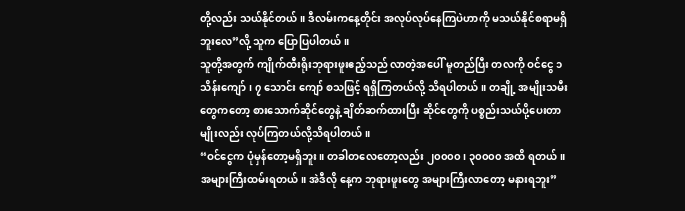တို့လည်း သယ်နိုင်တယ်။ ဒီလမ်းကနေ့တိုင်း အလုပ်လုပ်နေကြပဲဟာကို မသယ်နိုင်စရာမရှိဘူးလေ”လို့ သူက ပြောပြပါတယ်။
သူတို့အတွက် ကျိုက်ထီးရိုးဘုရားဖူးဧည့်သည် လာတဲ့အပေါ် မူတည်ပြီး တလကို ဝင်ငွေ ၁ သိန်းကျော်၊ ၇ သောင်း ကျော် စသဖြင့် ရရှိကြတယ်လို့ သိရပါတယ်။ တချို့ အမျိုးသမီးတွေကတော့ စားသောက်ဆိုင်တွေနဲ့ ချိတ်ဆက်ထားပြီး ဆိုင်တွေကို ပစ္စည်းသယ်ပို့ပေးတာမျိုးလည်း လုပ်ကြတယ်လို့သိရပါတယ်။
“ဝင်ငွေက ပုံမှန်တော့မရှိဘူး။ တခါတလေတော့လည်း ၂၀၀၀၀၊ ၃၀၀၀၀ အထိ ရတယ်။ အများကြီးထမ်းရတယ်။ အဲဒီလို နေ့က ဘုရားဖူးတွေ အများကြီးလာတော့ မနားရဘူး”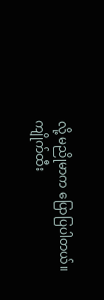လို့ မညိုမာက ပြောပြပါတယ်။
ကျိုက်ထီး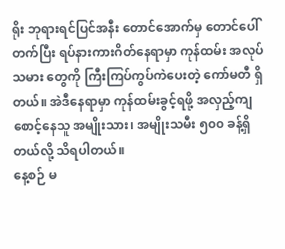ရိုး ဘုရားရင်ပြင်အနီး တောင်အောက်မှ တောင်ပေါ်တက်ပြီး ရပ်နားကားဂိတ်နေရာမှာ ကုန်ထမ်း အလုပ် သမား တွေကို ကြီးကြပ်ကွပ်ကဲပေးတဲ့ ကော်မတီ ရှိတယ်။ အဲဒီနေရာမှာ ကုန်ထမ်းခွင့်ရဖို့ အလှည့်ကျ စောင့်နေသူ အမျိုးသား၊ အမျိုးသမီး ၅၀၀ ခန့်ရှိတယ်လို့ သိရပါတယ်။
နေ့စဉ် မ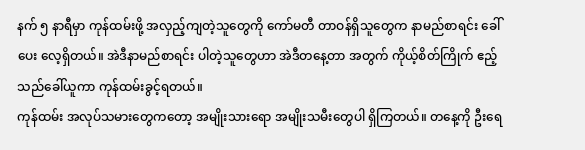နက် ၅ နာရီမှာ ကုန်ထမ်းဖို့ အလှည့်ကျတဲ့သူတွေကို ကော်မတီ တာဝန်ရှိသူတွေက နာမည်စာရင်း ခေါ်ပေး လေ့ရှိတယ်။ အဲဒီနာမည်စာရင်း ပါတဲ့သူတွေဟာ အဲဒီတနေ့တာ အတွက် ကိုယ့်စိတ်ကြိုက် ဧည့်သည်ခေါ်ယူကာ ကုန်ထမ်းခွင့်ရတယ်။
ကုန်ထမ်း အလုပ်သမားတွေကတော့ အမျိုးသားရော အမျိုးသမီးတွေပါ ရှိကြတယ်။ တနေ့ကို ဦးရေ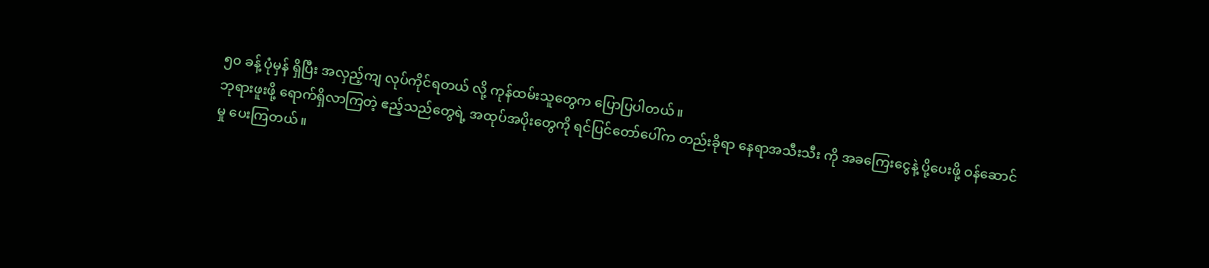၅၀ ခန့် ပုံမှန် ရှိပြီး အလှည့်ကျ လုပ်ကိုင်ရတယ် လို့ ကုန်ထမ်းသူတွေက ပြောပြပါတယ်။
ဘုရားဖူးဖို့ ရောက်ရှိလာကြတဲ့ ဧည့်သည်တွေရဲ့ အထုပ်အပိုးတွေကို ရင်ပြင်တော်ပေါ်က တည်းခိုရာ နေရာအသီးသီး ကို အခကြေးငွေနဲ့ ပို့ပေးဖို့ ဝန်ဆောင်မှု ပေးကြတယ်။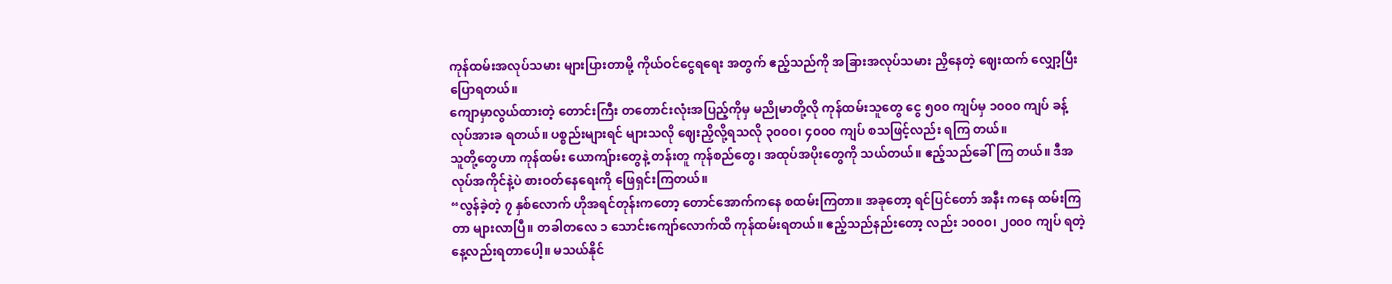ကုန်ထမ်းအလုပ်သမား များပြားတာမို့ ကိုယ်ဝင်ငွေရရေး အတွက် ဧည့်သည်ကို အခြားအလုပ်သမား ညှိနေတဲ့ ဈေးထက် လျှော့ပြီး ပြောရတယ်။
ကျောမှာလွယ်ထားတဲ့ တောင်းကြီး တတောင်းလုံးအပြည့်ကိုမှ မညိုမာတို့လို ကုန်ထမ်းသူတွေ ငွေ ၅၀၀ ကျပ်မှ ၁၀၀၀ ကျပ် ခန့် လုပ်အားခ ရတယ်။ ပစ္စည်းများရင် များသလို ဈေးညှိလို့ရသလို ၃၀၀၀၊ ၄၀၀၀ ကျပ် စသဖြင့်လည်း ရကြ တယ်။
သူတို့တွေဟာ ကုန်ထမ်း ယောကျ်ားတွေနဲ့ တန်းတူ ကုန်စည်တွေ၊ အထုပ်အပိုးတွေကို သယ်တယ်။ ဧည့်သည်ခေါ်ကြ တယ်။ ဒီအလုပ်အကိုင်နဲ့ပဲ စားဝတ်နေရေးကို ဖြေရှင်းကြတယ်။
“လွန်ခဲ့တဲ့ ၇ နှစ်လောက် ဟိုအရင်တုန်းကတော့ တောင်အောက်ကနေ စထမ်းကြတာ။ အခုတော့ ရင်ပြင်တော် အနီး ကနေ ထမ်းကြတာ များလာပြီ။ တခါတလေ ၁ သောင်းကျော်လောက်ထိ ကုန်ထမ်းရတယ်။ ဧည့်သည်နည်းတော့ လည်း ၁၀၀၀၊ ၂၀၀၀ ကျပ် ရတဲ့နေ့လည်းရတာပေါ့။ မသယ်နိုင်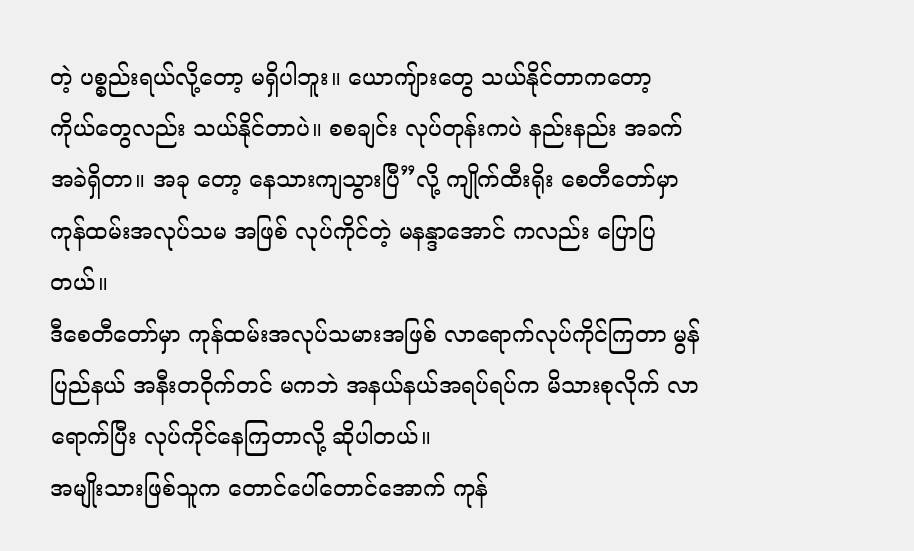တဲ့ ပစ္စည်းရယ်လို့တော့ မရှိပါဘူး။ ယောကျ်ားတွေ သယ်နိုင်တာကတော့ ကိုယ်တွေလည်း သယ်နိုင်တာပဲ။ စစချင်း လုပ်တုန်းကပဲ နည်းနည်း အခက်အခဲရှိတာ။ အခု တော့ နေသားကျသွားပြီ”လို့ ကျိုက်ထီးရိုး စေတီတော်မှာ ကုန်ထမ်းအလုပ်သမ အဖြစ် လုပ်ကိုင်တဲ့ မနန္ဒာအောင် ကလည်း ပြောပြတယ်။
ဒီစေတီတော်မှာ ကုန်ထမ်းအလုပ်သမားအဖြစ် လာရောက်လုပ်ကိုင်ကြတာ မွန်ပြည်နယ် အနီးတဝိုက်တင် မကဘဲ အနယ်နယ်အရပ်ရပ်က မိသားစုလိုက် လာရောက်ပြီး လုပ်ကိုင်နေကြတာလို့ ဆိုပါတယ်။
အမျိုးသားဖြစ်သူက တောင်ပေါ်တောင်အောက် ကုန်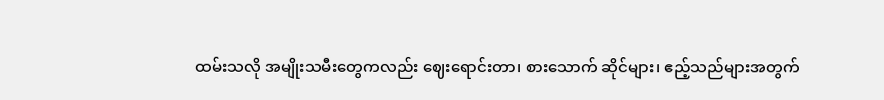ထမ်းသလို အမျိုးသမီးတွေကလည်း ဈေးရောင်းတာ၊ စားသောက် ဆိုင်များ၊ ဧည့်သည်များအတွက်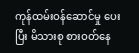ကုန်ထမ်းဝန်ဆောင်မှု ပေးပြီး မိသားစု စားဝတ်နေ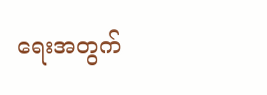ရေးအတွက်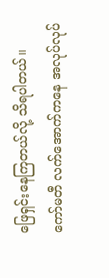ဖြေရှင်းနေကြတယ်လို့ သိရပါတယ်။
ကော်မတီ လက်အောက်ကနေ အလုပ်လုပ်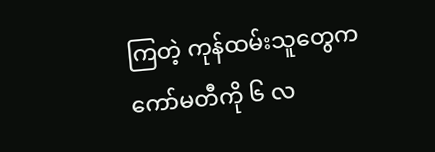ကြတဲ့ ကုန်ထမ်းသူတွေက ကော်မတီကို ၆ လ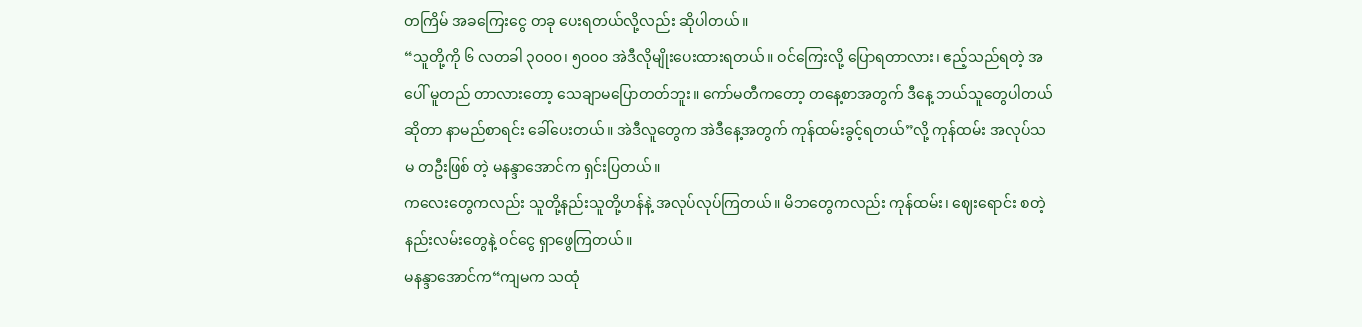တကြိမ် အခကြေးငွေ တခု ပေးရတယ်လို့လည်း ဆိုပါတယ်။
“သူတို့ကို ၆ လတခါ ၃၀၀၀၊ ၅၀၀၀ အဲဒီလိုမျိုးပေးထားရတယ်။ ဝင်ကြေးလို့ ပြောရတာလား၊ ဧည့်သည်ရတဲ့ အပေါ် မူတည် တာလားတော့ သေချာမပြောတတ်ဘူး။ ကော်မတီကတော့ တနေ့စာအတွက် ဒီနေ့ ဘယ်သူတွေပါတယ် ဆိုတာ နာမည်စာရင်း ခေါ်ပေးတယ်။ အဲဒီလူတွေက အဲဒီနေ့အတွက် ကုန်ထမ်းခွင့်ရတယ်”လို့ ကုန်ထမ်း အလုပ်သမ တဦးဖြစ် တဲ့ မနန္ဒာအောင်က ရှင်းပြတယ်။
ကလေးတွေကလည်း သူတို့နည်းသူတို့ဟန်နဲ့ အလုပ်လုပ်ကြတယ်။ မိဘတွေကလည်း ကုန်ထမ်း၊ ဈေးရောင်း စတဲ့ နည်းလမ်းတွေနဲ့ ဝင်ငွေ ရှာဖွေကြတယ်။
မနန္ဒာအောင်က“ကျမက သထုံ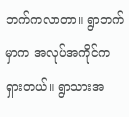ဘက်ကလာတာ။ ရွာဘက်မှာက အလုပ်အကိုင်က ရှားတယ်။ ရွာသားအ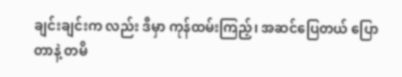ချင်းချင်းက လည်း ဒီမှာ ကုန်ထမ်းကြည့်၊ အဆင်ပြေတယ် ပြောတာနဲ့ တမိ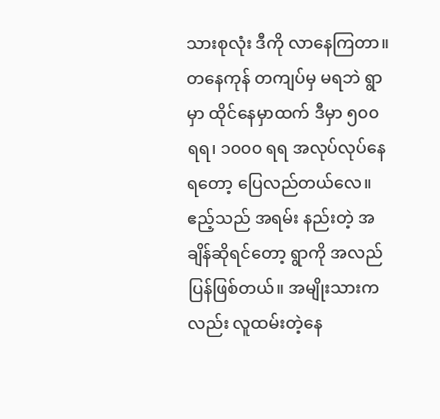သားစုလုံး ဒီကို လာနေကြတာ။ တနေကုန် တကျပ်မှ မရဘဲ ရွာမှာ ထိုင်နေမှာထက် ဒီမှာ ၅၀၀ ရရ၊ ၁၀၀၀ ရရ အလုပ်လုပ်နေရတော့ ပြေလည်တယ်လေ။ ဧည့်သည် အရမ်း နည်းတဲ့ အချိန်ဆိုရင်တော့ ရွာကို အလည်ပြန်ဖြစ်တယ်။ အမျိုးသားကလည်း လူထမ်းတဲ့နေ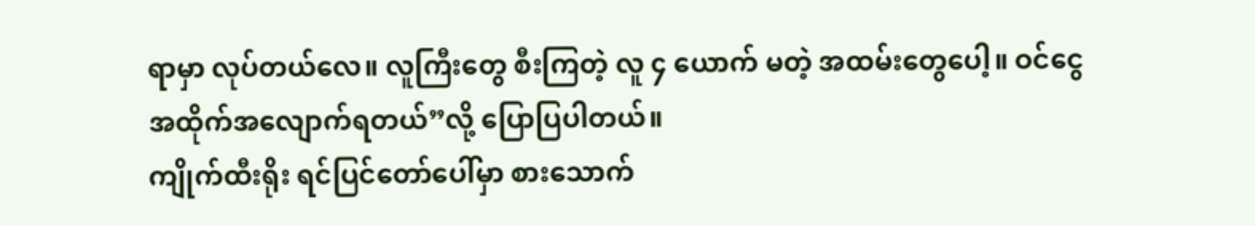ရာမှာ လုပ်တယ်လေ။ လူကြီးတွေ စီးကြတဲ့ လူ ၄ ယောက် မတဲ့ အထမ်းတွေပေါ့။ ဝင်ငွေ အထိုက်အလျောက်ရတယ်”လို့ ပြောပြပါတယ်။
ကျိုက်ထီးရိုး ရင်ပြင်တော်ပေါ်မှာ စားသောက်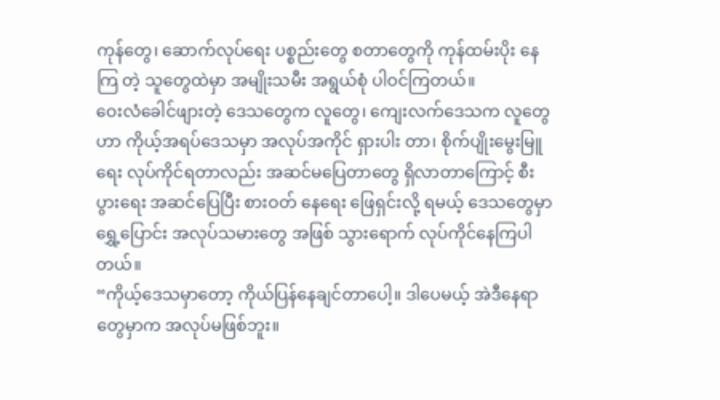ကုန်တွေ၊ ဆောက်လုပ်ရေး ပစ္စည်းတွေ စတာတွေကို ကုန်ထမ်းပိုး နေကြ တဲ့ သူတွေထဲမှာ အမျိုးသမီး အရွယ်စုံ ပါဝင်ကြတယ်။
ဝေးလံခေါင်ဖျားတဲ့ ဒေသတွေက လူတွေ၊ ကျေးလက်ဒေသက လူတွေဟာ ကိုယ့်အရပ်ဒေသမှာ အလုပ်အကိုင် ရှားပါး တာ၊ စိုက်ပျိုးမွေးမြူရေး လုပ်ကိုင်ရတာလည်း အဆင်မပြေတာတွေ ရှိလာတာကြောင့် စီးပွားရေး အဆင်ပြေပြီး စားဝတ် နေရေး ဖြေရှင်းလို့ ရမယ့် ဒေသတွေမှာ ရွှေ့ပြောင်း အလုပ်သမားတွေ အဖြစ် သွားရောက် လုပ်ကိုင်နေကြပါ တယ်။
“ကိုယ့်ဒေသမှာတော့ ကိုယ်ပြန်နေချင်တာပေါ့။ ဒါပေမယ့် အဲဒီနေရာတွေမှာက အလုပ်မဖြစ်ဘူး။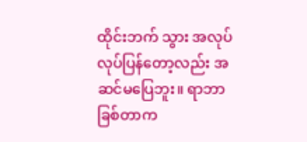ထိုင်းဘက် သွား အလုပ် လုပ်ပြန်တော့လည်း အဆင်မပြေဘူး။ ရာဘာခြစ်တာက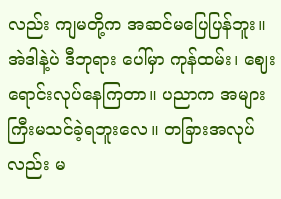လည်း ကျမတို့က အဆင်မပြေပြန်ဘူး။ အဲဒါနဲ့ပဲ ဒီဘုရား ပေါ်မှာ ကုန်ထမ်း၊ ဈေးရောင်းလုပ်နေကြတာ။ ပညာက အများကြီးမသင်ခဲ့ရဘူးလေ။ တခြားအလုပ်လည်း မ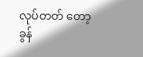လုပ်တတ် တော့ ခွန်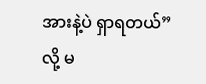အားနဲ့ပဲ ရှာရတယ်”လို့ မ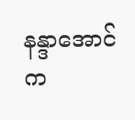နန္ဒာအောင်က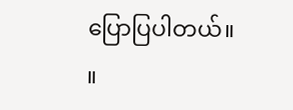ပြောပြပါတယ်။ ။